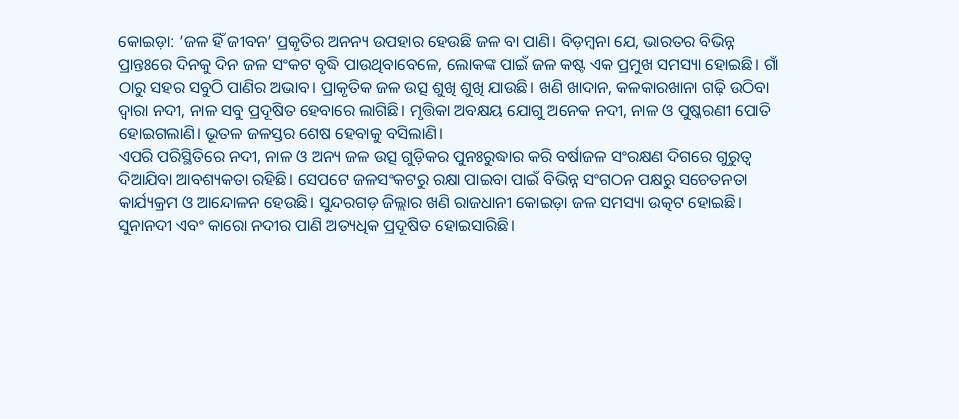କୋଇଡ଼ା: ‘ଜଳ ହିଁ ଜୀବନ’ ପ୍ରକୃତିର ଅନନ୍ୟ ଉପହାର ହେଉଛି ଜଳ ବା ପାଣି। ବିଡ଼ମ୍ବନା ଯେ, ଭାରତର ବିଭିନ୍ନ ପ୍ରାନ୍ତଃରେ ଦିନକୁ ଦିନ ଜଳ ସଂକଟ ବୃଦ୍ଧି ପାଉଥିବାବେଳେ, ଲୋକଙ୍କ ପାଇଁ ଜଳ କଷ୍ଟ ଏକ ପ୍ରମୁଖ ସମସ୍ୟା ହୋଇଛି। ଗାଁ ଠାରୁ ସହର ସବୁଠି ପାଣିର ଅଭାବ। ପ୍ରାକୃତିକ ଜଳ ଉତ୍ସ ଶୁଖି ଶୁଖି ଯାଉଛି। ଖଣି ଖାଦାନ, କଳକାରଖାନା ଗଢ଼ି ଉଠିବା ଦ୍ୱାରା ନଦୀ, ନାଳ ସବୁ ପ୍ରଦୂଷିତ ହେବାରେ ଲାଗିଛି। ମୃତ୍ତିକା ଅବକ୍ଷୟ ଯୋଗୁ ଅନେକ ନଦୀ, ନାଳ ଓ ପୁଷ୍କରଣୀ ପୋତି ହୋଇଗଲାଣି। ଭୂତଳ ଜଳସ୍ତର ଶେଷ ହେବାକୁ ବସିଲାଣି।
ଏପରି ପରିସ୍ଥିତିରେ ନଦୀ, ନାଳ ଓ ଅନ୍ୟ ଜଳ ଉତ୍ସ ଗୁଡ଼ିକର ପୁନଃରୁଦ୍ଧାର କରି ବର୍ଷାଜଳ ସଂରକ୍ଷଣ ଦିଗରେ ଗୁରୁତ୍ବ ଦିଆଯିବା ଆବଶ୍ୟକତା ରହିଛି। ସେପଟେ ଜଳସଂକଟରୁ ରକ୍ଷା ପାଇବା ପାଇଁ ବିଭିନ୍ନ ସଂଗଠନ ପକ୍ଷରୁ ସଚେତନତା କାର୍ଯ୍ୟକ୍ରମ ଓ ଆନ୍ଦୋଳନ ହେଉଛି। ସୁନ୍ଦରଗଡ଼ ଜିଲ୍ଲାର ଖଣି ରାଜଧାନୀ କୋଇଡ଼ା ଜଳ ସମସ୍ୟା ଉତ୍କଟ ହୋଇଛି। ସୁନାନଦୀ ଏବଂ କାରୋ ନଦୀର ପାଣି ଅତ୍ୟଧିକ ପ୍ରଦୂଷିତ ହୋଇସାରିଛି।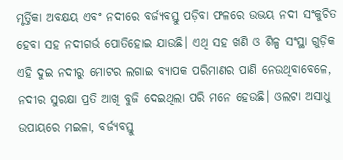ମୃର୍ତ୍ତିକା ଅବକ୍ଷୟ ଏବଂ ନଦୀରେ ବର୍ଜ୍ୟବସ୍ତୁ ପଡ଼ିବା ଫଳରେ ଉଭୟ ନଦୀ ସଂକୁଚିତ ହେବା ସହ ନଦୀଗର୍ଭ ପୋତିହୋଇ ଯାଉଛି। ଏଥି ସହ ଖଣି ଓ ଶିଳ୍ପ ସଂସ୍ଥା ଗୁଡ଼ିକ ଏହି ଦୁଇ ନଦୀରୁ ମୋଟର ଲଗାଇ ବ୍ୟାପକ ପରିମାଣର ପାଣି ନେଉଥିବାବେଳେ, ନଦୀର ସୁରକ୍ଷା ପ୍ରତି ଆଖି ବୁଜି ଦେଇଥିଲା ପରି ମନେ ହେଉଛି। ଓଲଟା ଅସାଧୁ ଉପାୟରେ ମଇଳା, ବର୍ଜ୍ୟବସ୍ତୁ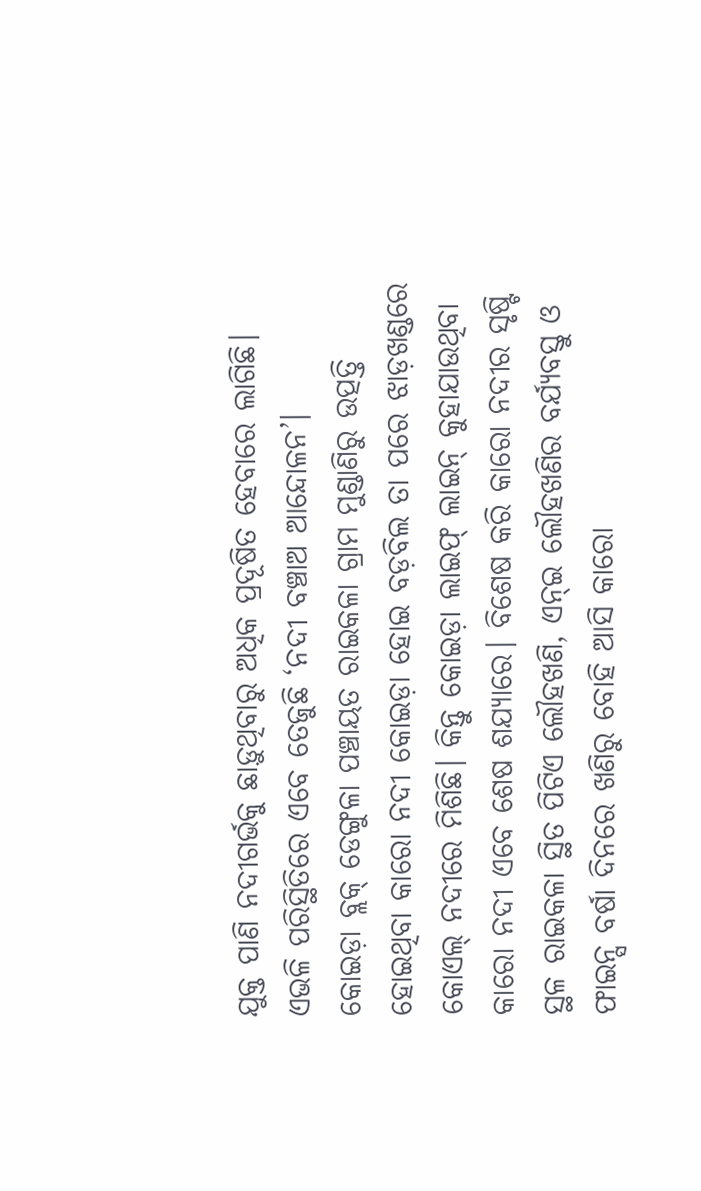ଯୁକ୍ତ ପାଣି ନଦୀଗର୍ଭକୁ ଛାଡ଼ୁଥିବାରୁ ଅଧିକ ପ୍ରଦୂଷିତ ହେବାରେ ଲାଗିଛି। ଏଭଳି ପରିସ୍ଥିତିରେ ଏବେ ତେଜୁଛି ‘ନଦୀ ବଞ୍ଚାଅ ଆନ୍ଦୋଳନ’।
କୋଇଡ଼ା ବ୍ଲକ୍ ଡେଙ୍ଗୁଳା ପଞ୍ଚାୟତ ରାଇକଳା ଗ୍ରାମ ମୁଣ୍ଡାଣିରୁ ଉତ୍ପତ୍ତି ହୋଇଥିବା କାରୋ ନଦୀ କୋଇଡ଼ା ହୋଇ ବଡ଼ବିଲ ତା ପରେ ଝାଡ଼ଖଣ୍ଡରେ କୋଏଲ୍ ନଦୀରେ ମିଶିଛି। କିନ୍ତୁ କୋଇଡ଼ା ଲାଇଫ୍ ଲାଇନ୍ କୁହାଯାଉଥିବା କାରୋ ନଦୀ ଏବେ ଶେଷ ଶଯ୍ୟାରେ। ବିଶେଷ କରି କାରୋ ନଦୀର ସୃଷ୍ଟି ସ୍ଥଳ ରାଇକଳା ସ୍ଥିତ ପିଟିଏ ଲୌହଖଣି, ଏନ୍ଇ ଲୌହଖଣିର ବର୍ଯ୍ୟବସ୍ତୁ ଓ ଫାଇନ୍ସ ବର୍ଷା ଦିନରେ ଖଣିରୁ ବୋହି ଆସି କାରୋ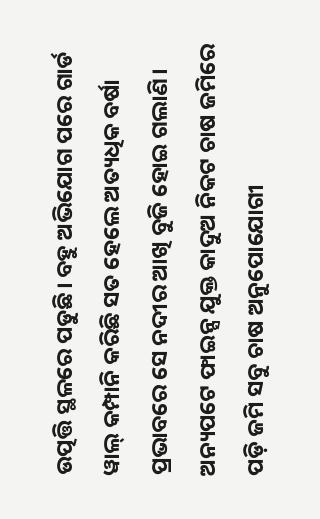ଉତ୍ପତ୍ତି ସ୍ଥଳରେ ପଡୁଛି। ବହୁ ଅଭିଯୋଗ ପରେ ଗାର୍ଡ ୱାଲ୍ କମ୍ପାନି କରିଛି ସତ ହେଲେ ଅତ୍ୟଧିକ ବର୍ଷା ପ୍ରଭାବରେ ସେ ନଦୀର ଆଖି ବୁଜି ହୋଇ ଗଲାଣି।
ଅନ୍ୟପଟେ ଫାଇନ୍ସ ଯୁକ୍ତ କାଦୁଅ ନିକଟ ଚାଷ ଜମିରେ ପଡ଼ି ଜମି ସବୁ ଚାଷ ଅନୁପୋଯୋଗୀ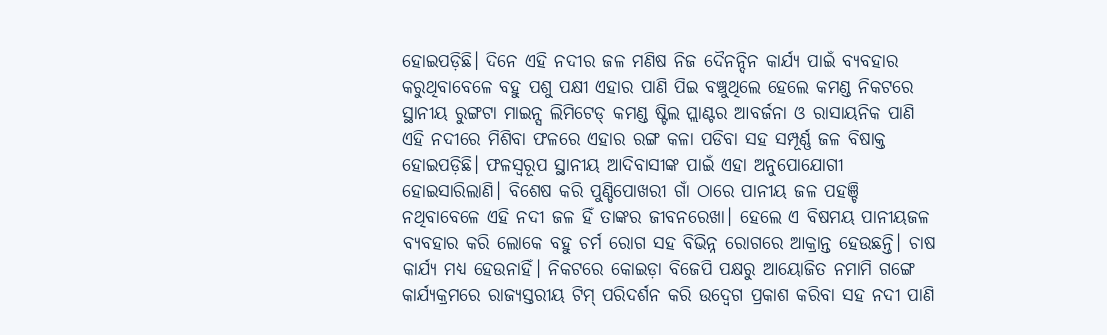ହୋଇପଡ଼ିଛି। ଦିନେ ଏହି ନଦୀର ଜଳ ମଣିଷ ନିଜ ଦୈନନ୍ଦିନ କାର୍ଯ୍ୟ ପାଇଁ ବ୍ୟବହାର କରୁଥିବାବେଳେ ବହୁ ପଶୁ ପକ୍ଷୀ ଏହାର ପାଣି ପିଇ ବଞ୍ଚୁଥିଲେ ହେଲେ କମଣ୍ଡ ନିକଟରେ ସ୍ଥାନୀୟ ରୁଙ୍ଗଟା ମାଇନ୍ସ ଲିମିଟେଡ୍ କମଣ୍ଡ ଷ୍ଟିଲ ପ୍ଲାଣ୍ଟର ଆବର୍ଜନା ଓ ରାସାୟନିକ ପାଣି ଏହି ନଦୀରେ ମିଶିବା ଫଳରେ ଏହାର ରଙ୍ଗ କଳା ପଡିବା ସହ ସମ୍ପୂର୍ଣ୍ଣ ଜଳ ବିଷାକ୍ତ ହୋଇପଡ଼ିଛି। ଫଳସ୍ଵରୂପ ସ୍ଥାନୀୟ ଆଦିବାସୀଙ୍କ ପାଇଁ ଏହା ଅନୁପୋଯୋଗୀ ହୋଇସାରିଲାଣି। ବିଶେଷ କରି ପୁଣ୍ଡିପୋଖରୀ ଗାଁ ଠାରେ ପାନୀୟ ଜଳ ପହଞ୍ଚି ନଥିବାବେଳେ ଏହି ନଦୀ ଜଳ ହିଁ ତାଙ୍କର ଜୀବନରେଖା। ହେଲେ ଏ ବିଷମୟ ପାନୀୟଜଳ ବ୍ୟବହାର କରି ଲୋକେ ବହୁ ଚର୍ମ ରୋଗ ସହ ବିଭିନ୍ନ ରୋଗରେ ଆକ୍ରାନ୍ତ ହେଉଛନ୍ତି। ଚାଷ କାର୍ଯ୍ୟ ମଧ୍ୟ ହେଉନାହିଁ। ନିକଟରେ କୋଇଡ଼ା ବିଜେପି ପକ୍ଷରୁ ଆୟୋଜିତ ନମାମି ଗଙ୍ଗେ କାର୍ଯ୍ୟକ୍ରମରେ ରାଜ୍ୟସ୍ତରୀୟ ଟିମ୍ ପରିଦର୍ଶନ କରି ଉଦ୍ବେଗ ପ୍ରକାଶ କରିବା ସହ ନଦୀ ପାଣି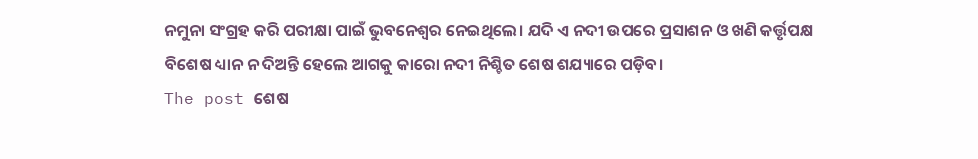ନମୁନା ସଂଗ୍ରହ କରି ପରୀକ୍ଷା ପାଇଁ ଭୁବନେଶ୍ଵର ନେଇଥିଲେ। ଯଦି ଏ ନଦୀ ଉପରେ ପ୍ରସାଶନ ଓ ଖଣି କର୍ତ୍ତୃପକ୍ଷ ବିଶେଷ ଧ୍ୟାନ ନ ଦିଅନ୍ତି ହେଲେ ଆଗକୁ କାରୋ ନଦୀ ନିଶ୍ଚିତ ଶେଷ ଶଯ୍ୟାରେ ପଡ଼ିବ।
The post ଶେଷ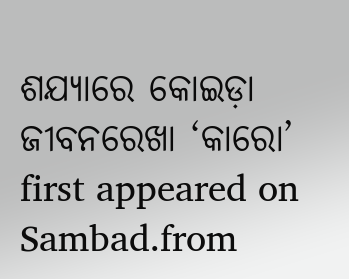ଶଯ୍ୟାରେ କୋଇଡ଼ା ଜୀବନରେଖା ‘କାରୋ’ first appeared on Sambad.from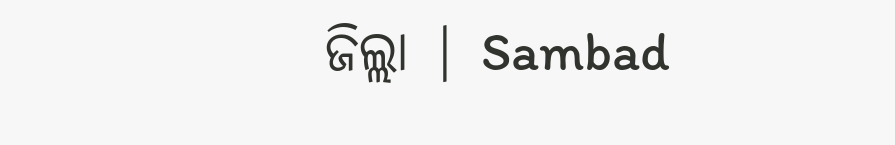ଜିଲ୍ଲା | Sambad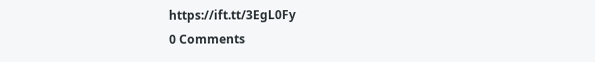https://ift.tt/3EgL0Fy
0 Comments